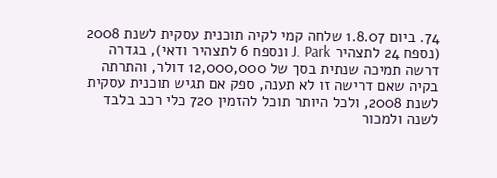74. ביום 1.8.07 שלחה קמי לקיה תוכנית עסקית לשנת 2008 (נספח 24 לתצהיר J. Park ונספח 6 לתצהיר ודאי), בגדרה דרשה תמיכה שנתית בסך של 12,000,000 דולר, והתרתה בקיה שאם דרישה זו לא תענה, ספק אם תגיש תוכנית עסקית לשנת 2008, ולכל היותר תוכל להזמין 720 כלי רכב בלבד לשנה ולמכור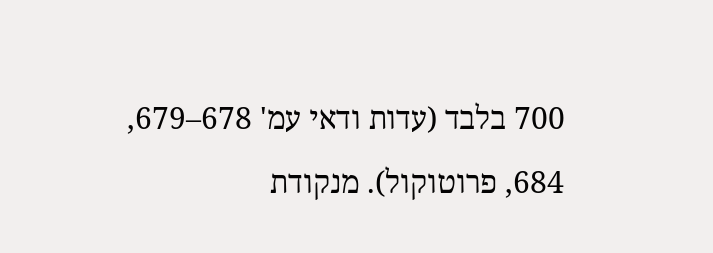700 בלבד (עדות ודאי עמ' 678–679, 684, פרוטוקול). מנקודת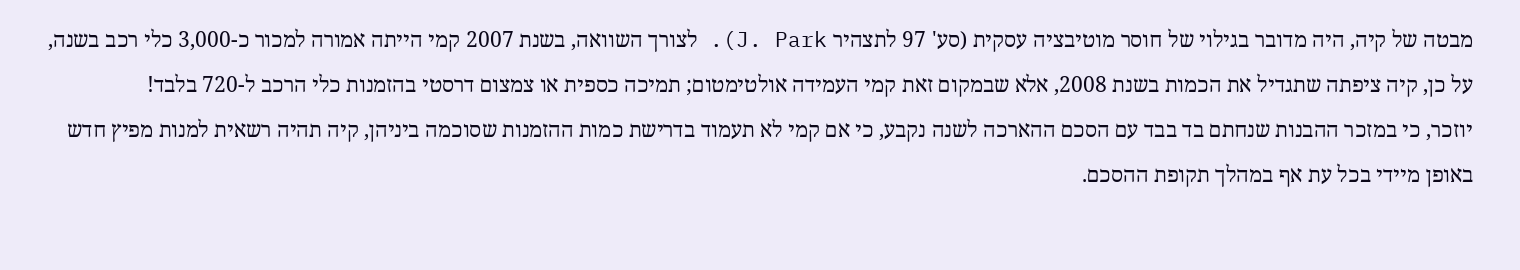מבטה של קיה, היה מדובר בגילוי של חוסר מוטיבציה עסקית (סע' 97 לתצהיר J. Park). לצורך השוואה, בשנת 2007 קמי הייתה אמורה למכור כ-3,000 כלי רכב בשנה, על כן, קיה ציפתה שתגדיל את הכמות בשנת 2008, אלא שבמקום זאת קמי העמידה אולטימטום; תמיכה כספית או צמצום דרסטי בהזמנות כלי הרכב ל-720 בלבד!
יוזכר, כי במזכר ההבנות שנחתם בד בבד עם הסכם ההארכה לשנה נקבע, כי אם קמי לא תעמוד בדרישת כמות ההזמנות שסוכמה ביניהן, קיה תהיה רשאית למנות מפיץ חדש באופן מיידי בכל עת אף במהלך תקופת ההסכם.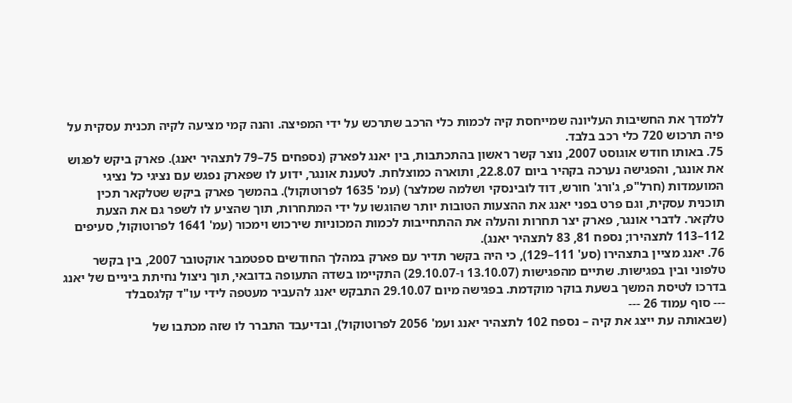ללמדך את החשיבות העליונה שמייחסת קיה לכמות כלי הרכב שתרכש על ידי המפיצה. והנה קמי מציעה לקיה תכנית עסקית על פיה תרכוש 720 כלי רכב בלבד.
75. באותו חודש אוגוסט 2007, נוצר קשר ראשון בהתכתבות, בין יאנג לפארק (נספחים 75–79 לתצהיר יאנג). פארק ביקש לפגוש את אונגר, והפגישה נערכה בקהיר ביום 22.8.07, ותוארה כמוצלחת. לטענת אונגר, ידוע לו שפארק נפגש עם נציגי כל נציגי המועמדות (חרל"פ, ג'ורג' חורש, דוד לובינסקי ושלמה שמלצר) (עמ' 1635 לפרוטוקול). בהמשך פארק ביקש שטלקאר תכין תוכנית עסקית, וגם פרט בפני יאנג את ההצעות הטובות יותר שהוגשו על ידי המתחרות, תוך שהציע לו לשפר גם את הצעת טלקאר. לדברי אונגר, פארק יצר תחרות והעלה את ההתחייבות לכמות המכוניות שירכוש וימכור (עמ' 1641 לפרוטוקול, סעיפים 112–113 לתצהירו; נספח 81, 83 לתצהיר יאנג).
76. יאנג מציין בתצהירו (סע' 111–129), כי היה בקשר תדיר עם פארק במהלך החודשים ספטמבר אוקטובר 2007, בין בקשר טלפוני ובין בפגישות. שתיים מהפגישות (13.10.07 ו-29.10.07) התקיימו בשדה התעופה בדובאי, תוך ניצול נחיתת ביניים של יאנג בדרכו לטיסת המשך בשעת בוקר מוקדמת. בפגישה מיום 29.10.07 התבקש יאנג להעביר מעטפה לידי עו"ד קלגסבלד
--- סוף עמוד 26 ---
(שבאותה עת ייצג את קיה – נספח 102 לתצהיר יאנג ועמ' 2056 לפרוטוקול), ובדיעבד התברר לו שזה מכתבו של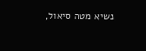נשיא מטה סיאול,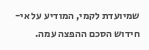שמיועדת לקמי, המודיע על אי-חידוש הסכם ההפצה עמה.